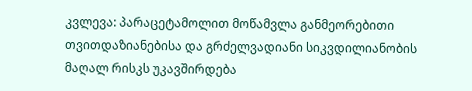კვლევა: პარაცეტამოლით მოწამვლა განმეორებითი თვითდაზიანებისა და გრძელვადიანი სიკვდილიანობის მაღალ რისკს უკავშირდება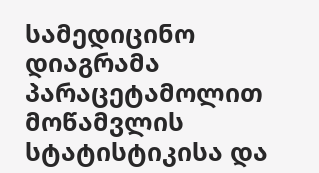სამედიცინო დიაგრამა პარაცეტამოლით მოწამვლის სტატისტიკისა და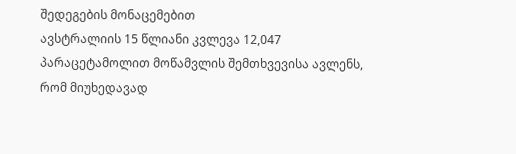შედეგების მონაცემებით
ავსტრალიის 15 წლიანი კვლევა 12,047 პარაცეტამოლით მოწამვლის შემთხვევისა ავლენს, რომ მიუხედავად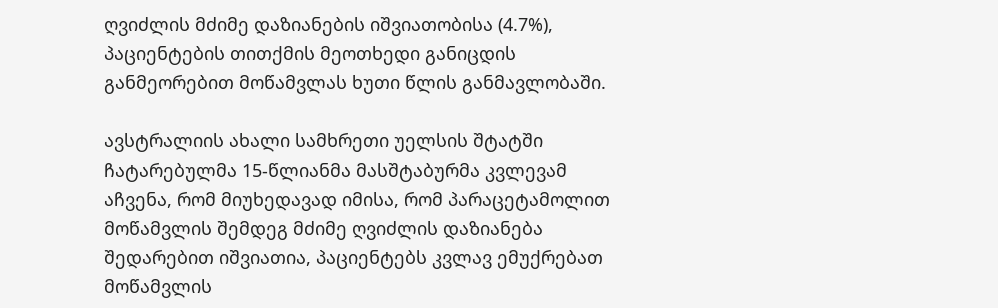ღვიძლის მძიმე დაზიანების იშვიათობისა (4.7%), პაციენტების თითქმის მეოთხედი განიცდის განმეორებით მოწამვლას ხუთი წლის განმავლობაში.

ავსტრალიის ახალი სამხრეთი უელსის შტატში ჩატარებულმა 15-წლიანმა მასშტაბურმა კვლევამ აჩვენა, რომ მიუხედავად იმისა, რომ პარაცეტამოლით მოწამვლის შემდეგ მძიმე ღვიძლის დაზიანება შედარებით იშვიათია, პაციენტებს კვლავ ემუქრებათ მოწამვლის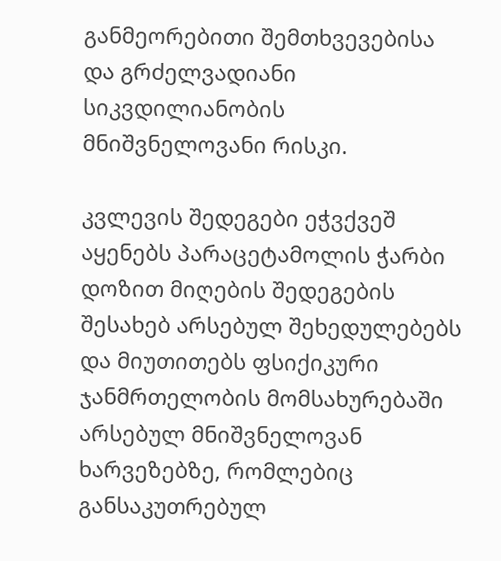განმეორებითი შემთხვევებისა და გრძელვადიანი სიკვდილიანობის მნიშვნელოვანი რისკი.

კვლევის შედეგები ეჭვქვეშ აყენებს პარაცეტამოლის ჭარბი დოზით მიღების შედეგების შესახებ არსებულ შეხედულებებს და მიუთითებს ფსიქიკური ჯანმრთელობის მომსახურებაში არსებულ მნიშვნელოვან ხარვეზებზე, რომლებიც განსაკუთრებულ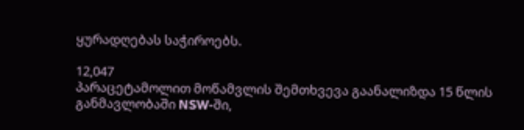ყურადღებას საჭიროებს.

12,047
პარაცეტამოლით მოწამვლის შემთხვევა გაანალიზდა 15 წლის განმავლობაში NSW-ში,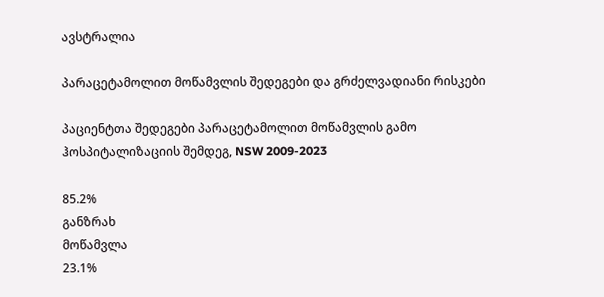ავსტრალია

პარაცეტამოლით მოწამვლის შედეგები და გრძელვადიანი რისკები

პაციენტთა შედეგები პარაცეტამოლით მოწამვლის გამო ჰოსპიტალიზაციის შემდეგ, NSW 2009-2023

85.2%
განზრახ
მოწამვლა
23.1%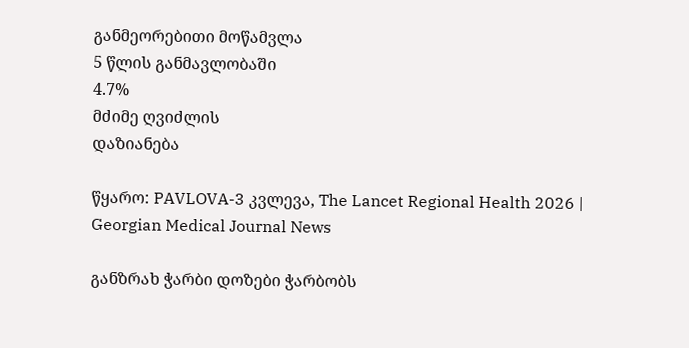განმეორებითი მოწამვლა
5 წლის განმავლობაში
4.7%
მძიმე ღვიძლის
დაზიანება

წყარო: PAVLOVA-3 კვლევა, The Lancet Regional Health 2026 | Georgian Medical Journal News

განზრახ ჭარბი დოზები ჭარბობს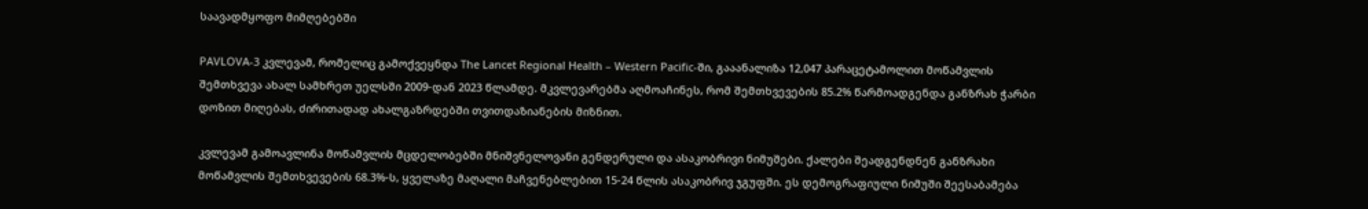საავადმყოფო მიმღებებში

PAVLOVA-3 კვლევამ, რომელიც გამოქვეყნდა The Lancet Regional Health – Western Pacific-ში, გააანალიზა 12,047 პარაცეტამოლით მოწამვლის შემთხვევა ახალ სამხრეთ უელსში 2009-დან 2023 წლამდე. მკვლევარებმა აღმოაჩინეს, რომ შემთხვევების 85.2% წარმოადგენდა განზრახ ჭარბი დოზით მიღებას, ძირითადად ახალგაზრდებში თვითდაზიანების მიზნით.

კვლევამ გამოავლინა მოწამვლის მცდელობებში მნიშვნელოვანი გენდერული და ასაკობრივი ნიმუშები. ქალები შეადგენდნენ განზრახი მოწამვლის შემთხვევების 68.3%-ს, ყველაზე მაღალი მაჩვენებლებით 15-24 წლის ასაკობრივ ჯგუფში. ეს დემოგრაფიული ნიმუში შეესაბამება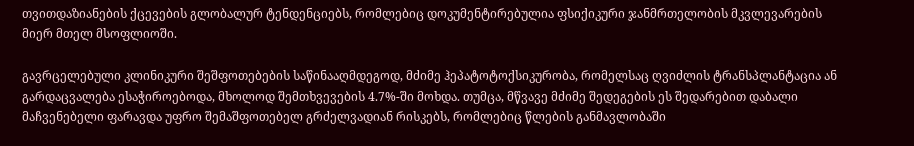თვითდაზიანების ქცევების გლობალურ ტენდენციებს, რომლებიც დოკუმენტირებულია ფსიქიკური ჯანმრთელობის მკვლევარების მიერ მთელ მსოფლიოში.

გავრცელებული კლინიკური შეშფოთებების საწინააღმდეგოდ, მძიმე ჰეპატოტოქსიკურობა, რომელსაც ღვიძლის ტრანსპლანტაცია ან გარდაცვალება ესაჭიროებოდა, მხოლოდ შემთხვევების 4.7%-ში მოხდა. თუმცა, მწვავე მძიმე შედეგების ეს შედარებით დაბალი მაჩვენებელი ფარავდა უფრო შემაშფოთებელ გრძელვადიან რისკებს, რომლებიც წლების განმავლობაში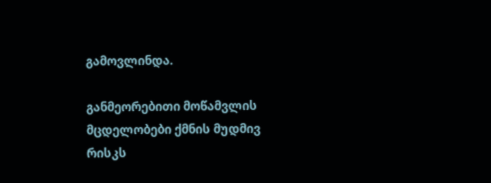გამოვლინდა.

განმეორებითი მოწამვლის მცდელობები ქმნის მუდმივ რისკს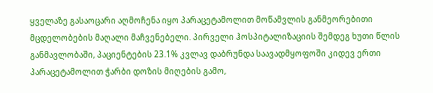ყველაზე გასაოცარი აღმოჩენა იყო პარაცეტამოლით მოწამვლის განმეორებითი მცდელობების მაღალი მაჩვენებელი. პირველი ჰოსპიტალიზაციის შემდეგ ხუთი წლის განმავლობაში, პაციენტების 23.1% კვლავ დაბრუნდა საავადმყოფოში კიდევ ერთი პარაცეტამოლით ჭარბი დოზის მიღების გამო,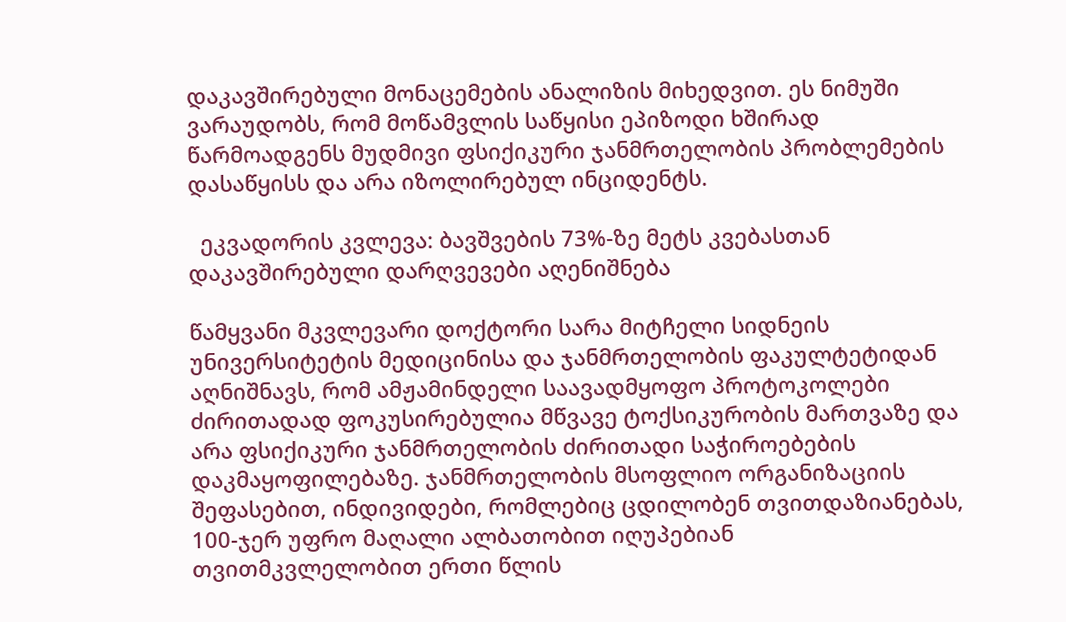დაკავშირებული მონაცემების ანალიზის მიხედვით. ეს ნიმუში ვარაუდობს, რომ მოწამვლის საწყისი ეპიზოდი ხშირად წარმოადგენს მუდმივი ფსიქიკური ჯანმრთელობის პრობლემების დასაწყისს და არა იზოლირებულ ინციდენტს.

  ეკვადორის კვლევა: ბავშვების 73%-ზე მეტს კვებასთან დაკავშირებული დარღვევები აღენიშნება

წამყვანი მკვლევარი დოქტორი სარა მიტჩელი სიდნეის უნივერსიტეტის მედიცინისა და ჯანმრთელობის ფაკულტეტიდან აღნიშნავს, რომ ამჟამინდელი საავადმყოფო პროტოკოლები ძირითადად ფოკუსირებულია მწვავე ტოქსიკურობის მართვაზე და არა ფსიქიკური ჯანმრთელობის ძირითადი საჭიროებების დაკმაყოფილებაზე. ჯანმრთელობის მსოფლიო ორგანიზაციის შეფასებით, ინდივიდები, რომლებიც ცდილობენ თვითდაზიანებას, 100-ჯერ უფრო მაღალი ალბათობით იღუპებიან თვითმკვლელობით ერთი წლის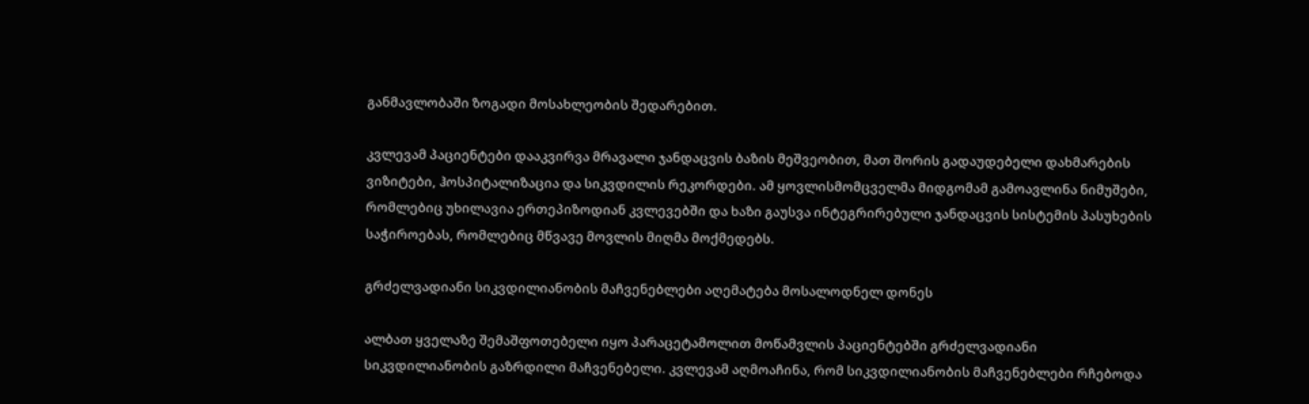განმავლობაში ზოგადი მოსახლეობის შედარებით.

კვლევამ პაციენტები დააკვირვა მრავალი ჯანდაცვის ბაზის მეშვეობით, მათ შორის გადაუდებელი დახმარების ვიზიტები, ჰოსპიტალიზაცია და სიკვდილის რეკორდები. ამ ყოვლისმომცველმა მიდგომამ გამოავლინა ნიმუშები, რომლებიც უხილავია ერთეპიზოდიან კვლევებში და ხაზი გაუსვა ინტეგრირებული ჯანდაცვის სისტემის პასუხების საჭიროებას, რომლებიც მწვავე მოვლის მიღმა მოქმედებს.

გრძელვადიანი სიკვდილიანობის მაჩვენებლები აღემატება მოსალოდნელ დონეს

ალბათ ყველაზე შემაშფოთებელი იყო პარაცეტამოლით მოწამვლის პაციენტებში გრძელვადიანი სიკვდილიანობის გაზრდილი მაჩვენებელი. კვლევამ აღმოაჩინა, რომ სიკვდილიანობის მაჩვენებლები რჩებოდა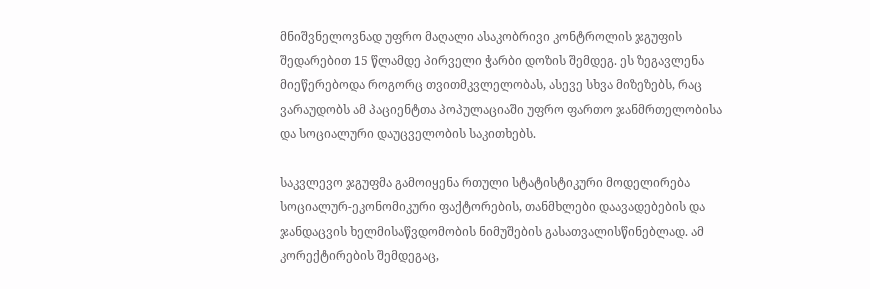მნიშვნელოვნად უფრო მაღალი ასაკობრივი კონტროლის ჯგუფის შედარებით 15 წლამდე პირველი ჭარბი დოზის შემდეგ. ეს ზეგავლენა მიეწერებოდა როგორც თვითმკვლელობას, ასევე სხვა მიზეზებს, რაც ვარაუდობს ამ პაციენტთა პოპულაციაში უფრო ფართო ჯანმრთელობისა და სოციალური დაუცველობის საკითხებს.

საკვლევო ჯგუფმა გამოიყენა რთული სტატისტიკური მოდელირება სოციალურ-ეკონომიკური ფაქტორების, თანმხლები დაავადებების და ჯანდაცვის ხელმისაწვდომობის ნიმუშების გასათვალისწინებლად. ამ კორექტირების შემდეგაც,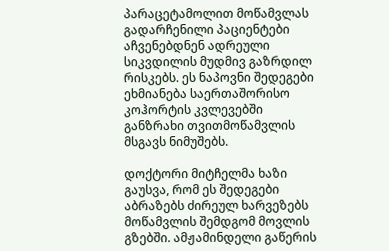პარაცეტამოლით მოწამვლას გადარჩენილი პაციენტები აჩვენებდნენ ადრეული სიკვდილის მუდმივ გაზრდილ რისკებს. ეს ნაპოვნი შედეგები ეხმიანება საერთაშორისო კოჰორტის კვლევებში განზრახი თვითმოწამვლის მსგავს ნიმუშებს.

დოქტორი მიტჩელმა ხაზი გაუსვა, რომ ეს შედეგები აბრაზებს ძირეულ ხარვეზებს მოწამვლის შემდგომ მოვლის გზებში. ამჟამინდელი გაწერის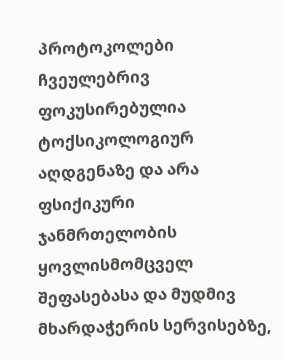პროტოკოლები ჩვეულებრივ ფოკუსირებულია ტოქსიკოლოგიურ აღდგენაზე და არა ფსიქიკური ჯანმრთელობის ყოვლისმომცველ შეფასებასა და მუდმივ მხარდაჭერის სერვისებზე,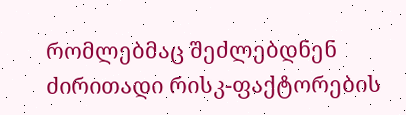რომლებმაც შეძლებდნენ ძირითადი რისკ-ფაქტორების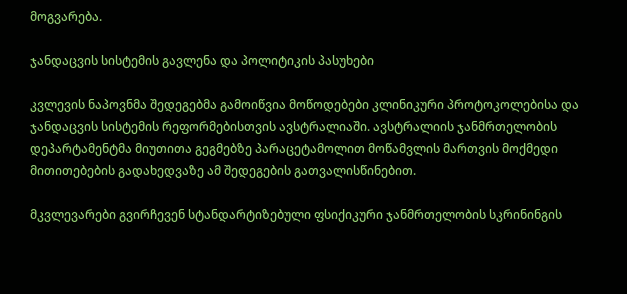მოგვარება.

ჯანდაცვის სისტემის გავლენა და პოლიტიკის პასუხები

კვლევის ნაპოვნმა შედეგებმა გამოიწვია მოწოდებები კლინიკური პროტოკოლებისა და ჯანდაცვის სისტემის რეფორმებისთვის ავსტრალიაში. ავსტრალიის ჯანმრთელობის დეპარტამენტმა მიუთითა გეგმებზე პარაცეტამოლით მოწამვლის მართვის მოქმედი მითითებების გადახედვაზე ამ შედეგების გათვალისწინებით.

მკვლევარები გვირჩევენ სტანდარტიზებული ფსიქიკური ჯანმრთელობის სკრინინგის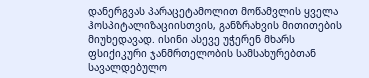დანერგვას პარაცეტამოლით მოწამვლის ყველა ჰოსპიტალიზაციისთვის, განზრახვის მითითების მიუხედავად. ისინი ასევე უჭერენ მხარს ფსიქიკური ჯანმრთელობის სამსახურებთან სავალდებულო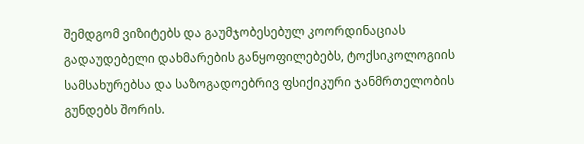შემდგომ ვიზიტებს და გაუმჯობესებულ კოორდინაციას გადაუდებელი დახმარების განყოფილებებს, ტოქსიკოლოგიის სამსახურებსა და საზოგადოებრივ ფსიქიკური ჯანმრთელობის გუნდებს შორის.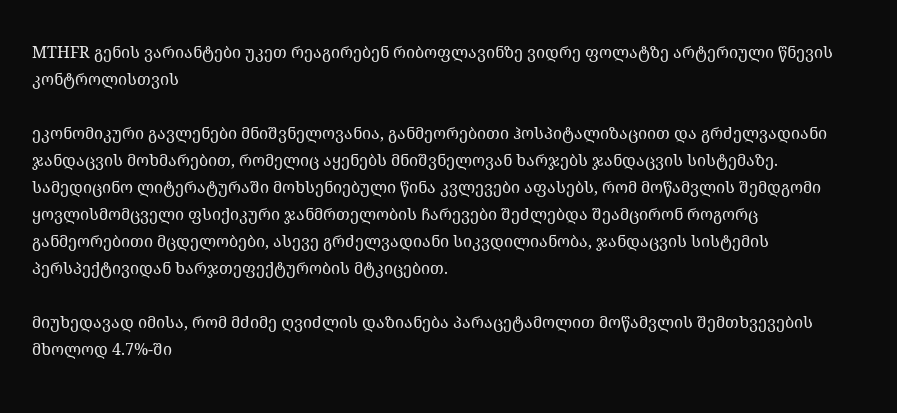MTHFR გენის ვარიანტები უკეთ რეაგირებენ რიბოფლავინზე ვიდრე ფოლატზე არტერიული წნევის კონტროლისთვის

ეკონომიკური გავლენები მნიშვნელოვანია, განმეორებითი ჰოსპიტალიზაციით და გრძელვადიანი ჯანდაცვის მოხმარებით, რომელიც აყენებს მნიშვნელოვან ხარჯებს ჯანდაცვის სისტემაზე. სამედიცინო ლიტერატურაში მოხსენიებული წინა კვლევები აფასებს, რომ მოწამვლის შემდგომი ყოვლისმომცველი ფსიქიკური ჯანმრთელობის ჩარევები შეძლებდა შეამცირონ როგორც განმეორებითი მცდელობები, ასევე გრძელვადიანი სიკვდილიანობა, ჯანდაცვის სისტემის პერსპექტივიდან ხარჯთეფექტურობის მტკიცებით.

მიუხედავად იმისა, რომ მძიმე ღვიძლის დაზიანება პარაცეტამოლით მოწამვლის შემთხვევების მხოლოდ 4.7%-ში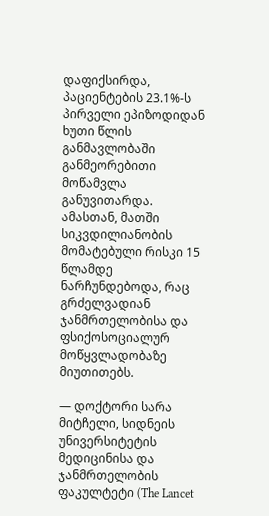დაფიქსირდა, პაციენტების 23.1%-ს პირველი ეპიზოდიდან ხუთი წლის განმავლობაში განმეორებითი მოწამვლა განუვითარდა. ამასთან, მათში სიკვდილიანობის მომატებული რისკი 15 წლამდე ნარჩუნდებოდა, რაც გრძელვადიან ჯანმრთელობისა და ფსიქოსოციალურ მოწყვლადობაზე მიუთითებს.

— დოქტორი სარა მიტჩელი, სიდნეის უნივერსიტეტის მედიცინისა და ჯანმრთელობის ფაკულტეტი (The Lancet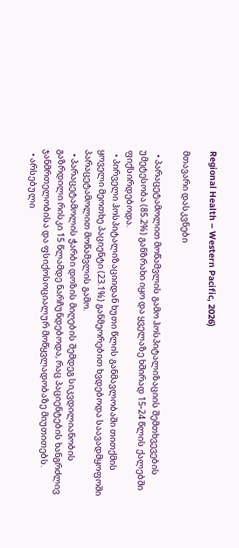Regional Health – Western Pacific, 2026)

მთავარი დასკვნები

  • პარაცეტამოლით მოწამვლის გამო ჰოსპიტალიზაციის შემთხვევების უმეტესობა (85.2%) განზრახი იყო და ყველაზე ხშირად 15-24 წლის ქალებში ფიქსირდებოდა.
  • პირველი ჰოსპიტალიზაციიდან ხუთი წლის განმავლობაში თითქმის ყოველი მეოთხე პაციენტი (23.1%) განმეორებით ხვდებოდა საავადმყოფოში პარაცეტამოლით მოწამვლის გამო.
  • პარაცეტამოლის ჭარბი დოზის მიღების შემდეგ სიკვდილიანობის გაზრდილი რისკი 15 წლამდე ნარჩუნდებოდა, რაც პაციენტების ხანგრძლივ ჯანმრთელობისა და ფსიქოსოციალურ მოწყვლადობაზე მიუთითებს.
  • არსებული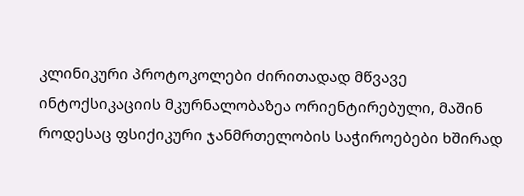კლინიკური პროტოკოლები ძირითადად მწვავე ინტოქსიკაციის მკურნალობაზეა ორიენტირებული, მაშინ როდესაც ფსიქიკური ჯანმრთელობის საჭიროებები ხშირად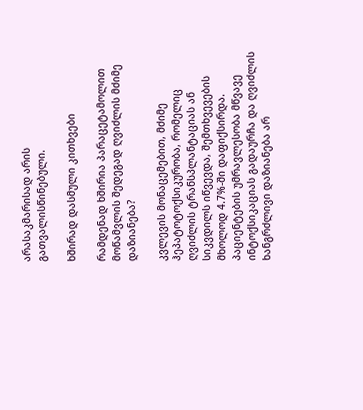არასაკმარისად არის გათვალისწინებული.

ხშირად დასმული კითხვები

რამდენად ხშირია პარაცეტამოლით მოწამვლის შედეგად ღვიძლის მძიმე დაზიანება?

კვლევის მონაცემებით, მძიმე ჰეპატოტოქსიკურობა, რომელიც ღვიძლის ტრანსპლანტაციას ან სიკვდილს იწვევდა, შემთხვევების მხოლოდ 4.7%-ში დაფიქსირდა. პაციენტების უმრავლესობა მწვავე ინტოქსიკაციას გადაურჩა და ღვიძლის ხანგრძლივი დაზიანება არ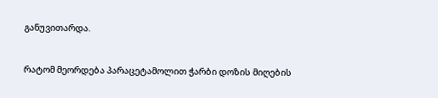განუვითარდა.

რატომ მეორდება პარაცეტამოლით ჭარბი დოზის მიღების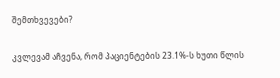შემთხვევები?

კვლევამ აჩვენა, რომ პაციენტების 23.1%-ს ხუთი წლის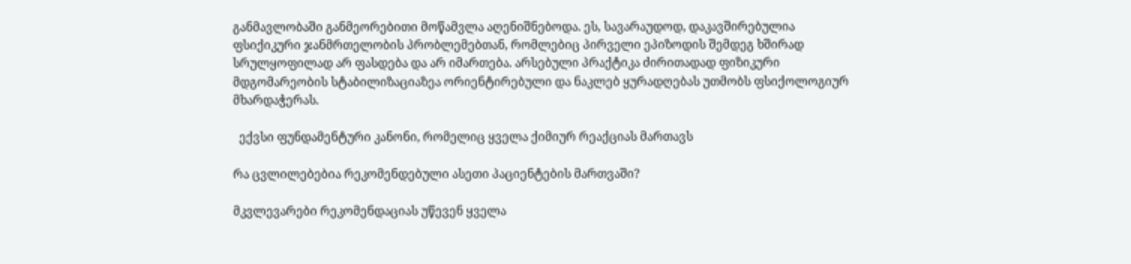განმავლობაში განმეორებითი მოწამვლა აღენიშნებოდა. ეს, სავარაუდოდ, დაკავშირებულია ფსიქიკური ჯანმრთელობის პრობლემებთან, რომლებიც პირველი ეპიზოდის შემდეგ ხშირად სრულყოფილად არ ფასდება და არ იმართება. არსებული პრაქტიკა ძირითადად ფიზიკური მდგომარეობის სტაბილიზაციაზეა ორიენტირებული და ნაკლებ ყურადღებას უთმობს ფსიქოლოგიურ მხარდაჭერას.

  ექვსი ფუნდამენტური კანონი, რომელიც ყველა ქიმიურ რეაქციას მართავს

რა ცვლილებებია რეკომენდებული ასეთი პაციენტების მართვაში?

მკვლევარები რეკომენდაციას უწევენ ყველა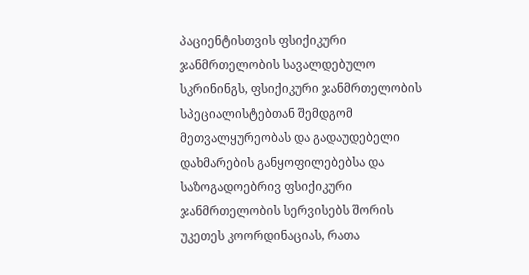პაციენტისთვის ფსიქიკური ჯანმრთელობის სავალდებულო სკრინინგს, ფსიქიკური ჯანმრთელობის სპეციალისტებთან შემდგომ მეთვალყურეობას და გადაუდებელი დახმარების განყოფილებებსა და საზოგადოებრივ ფსიქიკური ჯანმრთელობის სერვისებს შორის უკეთეს კოორდინაციას, რათა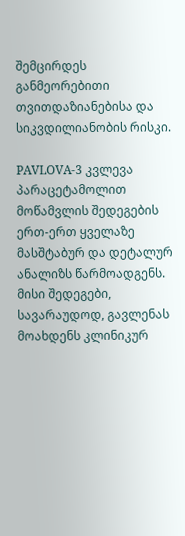შემცირდეს განმეორებითი თვითდაზიანებისა და სიკვდილიანობის რისკი.

PAVLOVA-3 კვლევა პარაცეტამოლით მოწამვლის შედეგების ერთ-ერთ ყველაზე მასშტაბურ და დეტალურ ანალიზს წარმოადგენს. მისი შედეგები, სავარაუდოდ, გავლენას მოახდენს კლინიკურ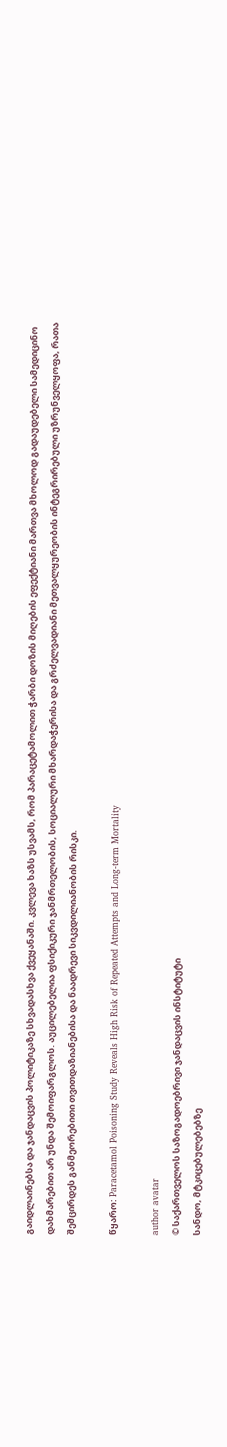გაიდლაინებსა და ჯანდაცვის პოლიტიკაზე სხვადასხვა ქვეყანაში. კვლევა ხაზს უსვამს, რომ პარაცეტამოლით ჭარბი დოზის მიღების ეფექტიანი მართვა მხოლოდ გადაუდებელი სამედიცინო დახმარებით არ უნდა შემოიფარგლოს. აუცილებელია ფსიქიკური ჯანმრთელობის, სოციალური მხარდაჭერისა და გრძელვადიანი მეთვალყურეობის ინტეგრირებული უზრუნველყოფა, რათა შემცირდეს განმეორებითი თვითდაზიანებისა და ნაადრევი სიკვდილიანობის რისკი.

წყარო: Paracetamol Poisoning Study Reveals High Risk of Repeated Attempts and Long-term Mortality

author avatar
© საქართველოს საზოგადოებრივი ჯანდაცვის ინსტიტუტი
სანდო, მტკიცებულებებზე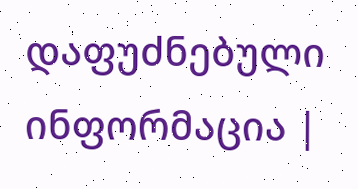დაფუძნებული ინფორმაცია |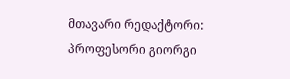მთავარი რედაქტორი: პროფესორი გიორგი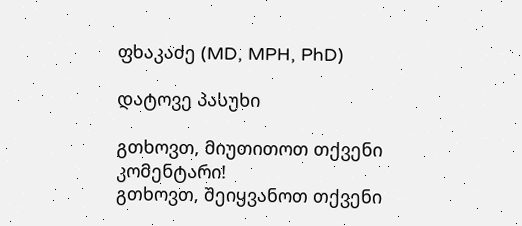ფხაკაძე (MD, MPH, PhD)

დატოვე პასუხი

გთხოვთ, მიუთითოთ თქვენი კომენტარი!
გთხოვთ, შეიყვანოთ თქვენი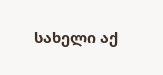სახელი აქ